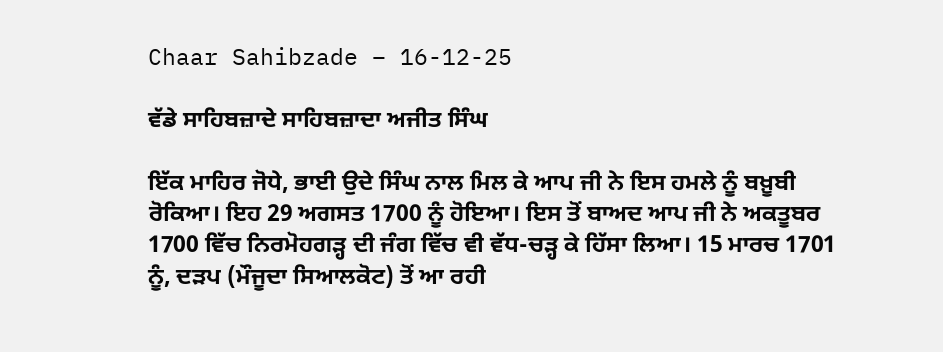Chaar Sahibzade – 16-12-25

ਵੱਡੇ ਸਾਹਿਬਜ਼ਾਦੇ ਸਾਹਿਬਜ਼ਾਦਾ ਅਜੀਤ ਸਿੰਘ

ਇੱਕ ਮਾਹਿਰ ਜੋਧੇ, ਭਾਈ ਉਦੇ ਸਿੰਘ ਨਾਲ ਮਿਲ ਕੇ ਆਪ ਜੀ ਨੇ ਇਸ ਹਮਲੇ ਨੂੰ ਬਖ਼ੂਬੀ ਰੋਕਿਆ। ਇਹ 29 ਅਗਸਤ 1700 ਨੂੰ ਹੋਇਆ। ਇਸ ਤੋਂ ਬਾਅਦ ਆਪ ਜੀ ਨੇ ਅਕਤੂਬਰ 1700 ਵਿੱਚ ਨਿਰਮੋਹਗੜ੍ਹ ਦੀ ਜੰਗ ਵਿੱਚ ਵੀ ਵੱਧ-ਚੜ੍ਹ ਕੇ ਹਿੱਸਾ ਲਿਆ। 15 ਮਾਰਚ 1701 ਨੂੰ, ਦੜਪ (ਮੌਜੂਦਾ ਸਿਆਲਕੋਟ) ਤੋਂ ਆ ਰਹੀ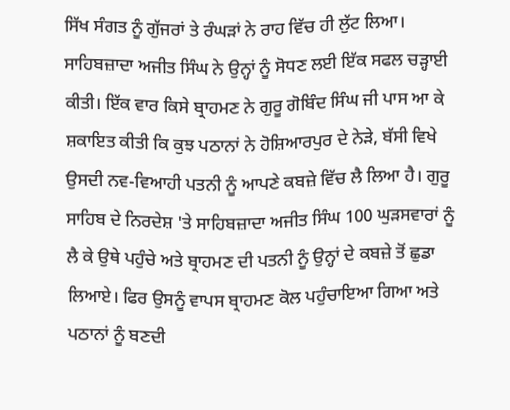ਸਿੱਖ ਸੰਗਤ ਨੂੰ ਗੁੱਜਰਾਂ ਤੇ ਰੰਘੜਾਂ ਨੇ ਰਾਹ ਵਿੱਚ ਹੀ ਲੁੱਟ ਲਿਆ। ਸਾਹਿਬਜ਼ਾਦਾ ਅਜੀਤ ਸਿੰਘ ਨੇ ਉਨ੍ਹਾਂ ਨੂੰ ਸੋਧਣ ਲਈ ਇੱਕ ਸਫਲ ਚੜ੍ਹਾਈ ਕੀਤੀ। ਇੱਕ ਵਾਰ ਕਿਸੇ ਬ੍ਰਾਹਮਣ ਨੇ ਗੁਰੂ ਗੋਬਿੰਦ ਸਿੰਘ ਜੀ ਪਾਸ ਆ ਕੇ ਸ਼ਕਾਇਤ ਕੀਤੀ ਕਿ ਕੁਝ ਪਠਾਨਾਂ ਨੇ ਹੋਸ਼ਿਆਰਪੁਰ ਦੇ ਨੇੜੇ, ਬੱਸੀ ਵਿਖੇ ਉਸਦੀ ਨਵ-ਵਿਆਹੀ ਪਤਨੀ ਨੂੰ ਆਪਣੇ ਕਬਜ਼ੇ ਵਿੱਚ ਲੈ ਲਿਆ ਹੈ। ਗੁਰੂ ਸਾਹਿਬ ਦੇ ਨਿਰਦੇਸ਼ 'ਤੇ ਸਾਹਿਬਜ਼ਾਦਾ ਅਜੀਤ ਸਿੰਘ 100 ਘੁੜਸਵਾਰਾਂ ਨੂੰ ਲੈ ਕੇ ਉਥੇ ਪਹੁੰਚੇ ਅਤੇ ਬ੍ਰਾਹਮਣ ਦੀ ਪਤਨੀ ਨੂੰ ਉਨ੍ਹਾਂ ਦੇ ਕਬਜ਼ੇ ਤੋਂ ਛੁਡਾ ਲਿਆਏ। ਫਿਰ ਉਸਨੂੰ ਵਾਪਸ ਬ੍ਰਾਹਮਣ ਕੋਲ ਪਹੁੰਚਾਇਆ ਗਿਆ ਅਤੇ ਪਠਾਨਾਂ ਨੂੰ ਬਣਦੀ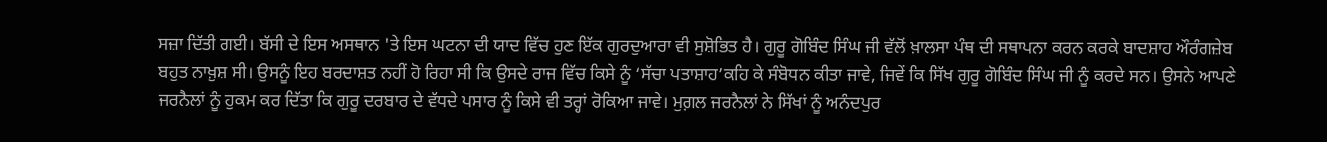ਸਜ਼ਾ ਦਿੱਤੀ ਗਈ। ਬੱਸੀ ਦੇ ਇਸ ਅਸਥਾਨ 'ਤੇ ਇਸ ਘਟਨਾ ਦੀ ਯਾਦ ਵਿੱਚ ਹੁਣ ਇੱਕ ਗੁਰਦੁਆਰਾ ਵੀ ਸੁਸ਼ੋਭਿਤ ਹੈ। ਗੁਰੂ ਗੋਬਿੰਦ ਸਿੰਘ ਜੀ ਵੱਲੋਂ ਖ਼ਾਲਸਾ ਪੰਥ ਦੀ ਸਥਾਪਨਾ ਕਰਨ ਕਰਕੇ ਬਾਦਸ਼ਾਹ ਔਰੰਗਜ਼ੇਬ ਬਹੁਤ ਨਾਖ਼ੁਸ਼ ਸੀ। ਉਸਨੂੰ ਇਹ ਬਰਦਾਸ਼ਤ ਨਹੀਂ ਹੋ ਰਿਹਾ ਸੀ ਕਿ ਉਸਦੇ ਰਾਜ ਵਿੱਚ ਕਿਸੇ ਨੂੰ ‘ਸੱਚਾ ਪਤਾਸ਼ਾਹ’ਕਹਿ ਕੇ ਸੰਬੋਧਨ ਕੀਤਾ ਜਾਵੇ, ਜਿਵੇਂ ਕਿ ਸਿੱਖ ਗੁਰੂ ਗੋਬਿੰਦ ਸਿੰਘ ਜੀ ਨੂੰ ਕਰਦੇ ਸਨ। ਉਸਨੇ ਆਪਣੇ ਜਰਨੈਲਾਂ ਨੂੰ ਹੁਕਮ ਕਰ ਦਿੱਤਾ ਕਿ ਗੁਰੂ ਦਰਬਾਰ ਦੇ ਵੱਧਦੇ ਪਸਾਰ ਨੂੰ ਕਿਸੇ ਵੀ ਤਰ੍ਹਾਂ ਰੋਕਿਆ ਜਾਵੇ। ਮੁਗ਼ਲ ਜਰਨੈਲਾਂ ਨੇ ਸਿੱਖਾਂ ਨੂੰ ਅਨੰਦਪੁਰ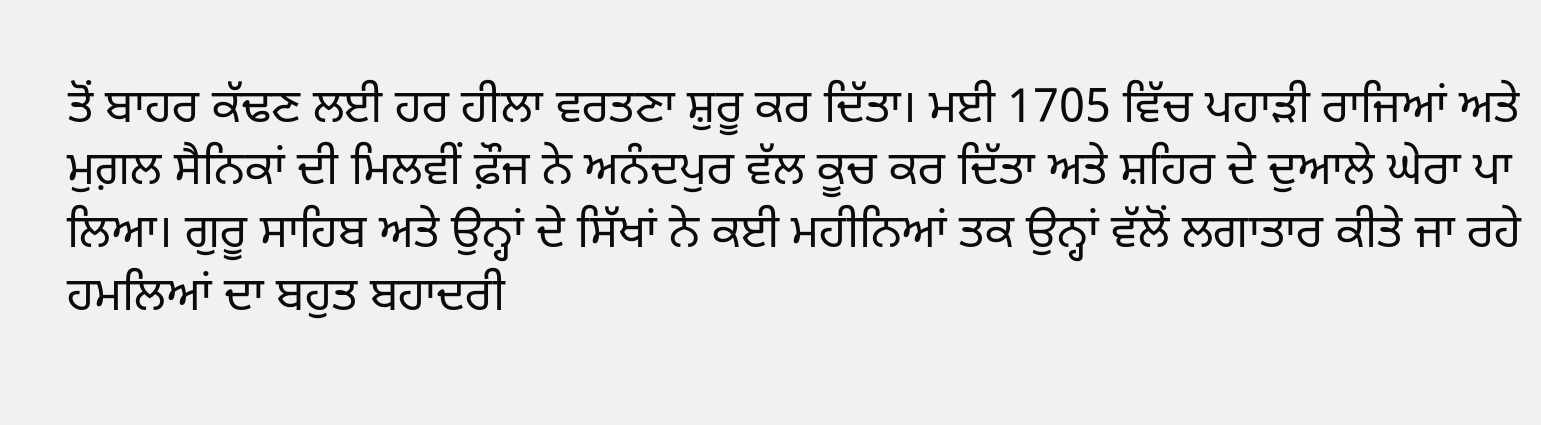ਤੋਂ ਬਾਹਰ ਕੱਢਣ ਲਈ ਹਰ ਹੀਲਾ ਵਰਤਣਾ ਸ਼ੁਰੂ ਕਰ ਦਿੱਤਾ। ਮਈ 1705 ਵਿੱਚ ਪਹਾੜੀ ਰਾਜਿਆਂ ਅਤੇ ਮੁਗ਼ਲ ਸੈਨਿਕਾਂ ਦੀ ਮਿਲਵੀਂ ਫ਼ੌਜ ਨੇ ਅਨੰਦਪੁਰ ਵੱਲ ਕੂਚ ਕਰ ਦਿੱਤਾ ਅਤੇ ਸ਼ਹਿਰ ਦੇ ਦੁਆਲੇ ਘੇਰਾ ਪਾ ਲਿਆ। ਗੁਰੂ ਸਾਹਿਬ ਅਤੇ ਉਨ੍ਹਾਂ ਦੇ ਸਿੱਖਾਂ ਨੇ ਕਈ ਮਹੀਨਿਆਂ ਤਕ ਉਨ੍ਹਾਂ ਵੱਲੋਂ ਲਗਾਤਾਰ ਕੀਤੇ ਜਾ ਰਹੇ ਹਮਲਿਆਂ ਦਾ ਬਹੁਤ ਬਹਾਦਰੀ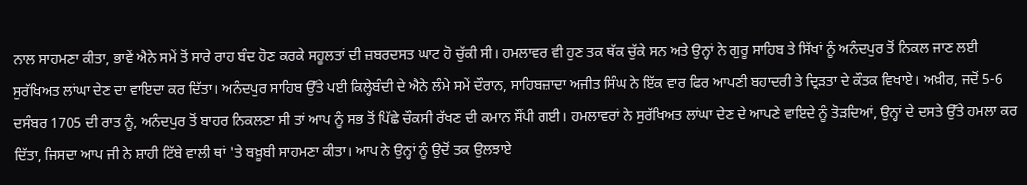ਨਾਲ ਸਾਹਮਣਾ ਕੀਤਾ, ਭਾਵੇਂ ਐਨੇ ਸਮੇਂ ਤੋਂ ਸਾਰੇ ਰਾਹ ਬੰਦ ਹੋਣ ਕਰਕੇ ਸਹੂਲਤਾਂ ਦੀ ਜ਼ਬਰਦਸਤ ਘਾਟ ਹੋ ਚੁੱਕੀ ਸੀ। ਹਮਲਾਵਰ ਵੀ ਹੁਣ ਤਕ ਥੱਕ ਚੁੱਕੇ ਸਨ ਅਤੇ ਉਨ੍ਹਾਂ ਨੇ ਗੁਰੂ ਸਾਹਿਬ ਤੇ ਸਿੱਖਾਂ ਨੂੰ ਅਨੰਦਪੁਰ ਤੋਂ ਨਿਕਲ ਜਾਣ ਲਈ ਸੁਰੱਖਿਅਤ ਲਾਂਘਾ ਦੇਣ ਦਾ ਵਾਇਦਾ ਕਰ ਦਿੱਤਾ। ਅਨੰਦਪੁਰ ਸਾਹਿਬ ਉੱਤੇ ਪਈ ਕਿਲ੍ਹੇਬੰਦੀ ਦੇ ਐਨੇ ਲੰਮੇ ਸਮੇਂ ਦੌਰਾਨ, ਸਾਹਿਬਜ਼ਾਦਾ ਅਜੀਤ ਸਿੰਘ ਨੇ ਇੱਕ ਵਾਰ ਫਿਰ ਆਪਣੀ ਬਹਾਦਰੀ ਤੇ ਦ੍ਰਿੜਤਾ ਦੇ ਕੌਤਕ ਵਿਖਾਏ। ਅਖ਼ੀਰ, ਜਦੋਂ 5-6 ਦਸੰਬਰ 1705 ਦੀ ਰਾਤ ਨੂੰ, ਅਨੰਦਪੁਰ ਤੋਂ ਬਾਹਰ ਨਿਕਲਣਾ ਸੀ ਤਾਂ ਆਪ ਨੂੰ ਸਭ ਤੋਂ ਪਿੱਛੇ ਚੌਕਸੀ ਰੱਖਣ ਦੀ ਕਮਾਨ ਸੌਂਪੀ ਗਈ। ਹਮਲਾਵਰਾਂ ਨੇ ਸੁਰੱਖਿਅਤ ਲਾਂਘਾ ਦੇਣ ਦੇ ਆਪਣੇ ਵਾਇਦੇ ਨੂੰ ਤੋੜਦਿਆਂ, ਉਨ੍ਹਾਂ ਦੇ ਦਸਤੇ ਉੱਤੇ ਹਮਲਾ ਕਰ ਦਿੱਤਾ, ਜਿਸਦਾ ਆਪ ਜੀ ਨੇ ਸ਼ਾਹੀ ਟਿੱਬੇ ਵਾਲੀ ਥਾਂ 'ਤੇ ਬਖ਼ੂਬੀ ਸਾਹਮਣਾ ਕੀਤਾ। ਆਪ ਨੇ ਉਨ੍ਹਾਂ ਨੂੰ ਉਦੋਂ ਤਕ ਉਲਝਾਏ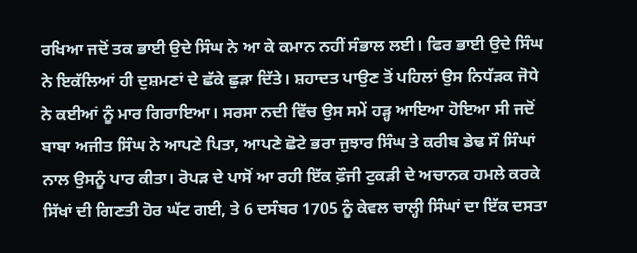ਰਖਿਆ ਜਦੋਂ ਤਕ ਭਾਈ ਉਦੇ ਸਿੰਘ ਨੇ ਆ ਕੇ ਕਮਾਨ ਨਹੀਂ ਸੰਭਾਲ ਲਈ। ਫਿਰ ਭਾਈ ਉਦੇ ਸਿੰਘ ਨੇ ਇਕੱਲਿਆਂ ਹੀ ਦੁਸ਼ਮਣਾਂ ਦੇ ਛੱਕੇ ਛੁੜਾ ਦਿੱਤੇ। ਸ਼ਹਾਦਤ ਪਾਉਣ ਤੋਂ ਪਹਿਲਾਂ ਉਸ ਨਿਧੱੜਕ ਜੋਧੇ ਨੇ ਕਈਆਂ ਨੂੰ ਮਾਰ ਗਿਰਾਇਆ। ਸਰਸਾ ਨਦੀ ਵਿੱਚ ਉਸ ਸਮੇਂ ਹੜ੍ਹ ਆਇਆ ਹੋਇਆ ਸੀ ਜਦੋਂ ਬਾਬਾ ਅਜੀਤ ਸਿੰਘ ਨੇ ਆਪਣੇ ਪਿਤਾ, ਆਪਣੇ ਛੋਟੇ ਭਰਾ ਜੁਝਾਰ ਸਿੰਘ ਤੇ ਕਰੀਬ ਡੇਢ ਸੌ ਸਿੰਘਾਂ ਨਾਲ ਉਸਨੂੰ ਪਾਰ ਕੀਤਾ। ਰੋਪੜ ਦੇ ਪਾਸੋਂ ਆ ਰਹੀ ਇੱਕ ਫ਼ੌਜੀ ਟੁਕੜੀ ਦੇ ਅਚਾਨਕ ਹਮਲੇ ਕਰਕੇ ਸਿੱਖਾਂ ਦੀ ਗਿਣਤੀ ਹੋਰ ਘੱਟ ਗਈ, ਤੇ 6 ਦਸੰਬਰ 1705 ਨੂੰ ਕੇਵਲ ਚਾਲ੍ਹੀ ਸਿੰਘਾਂ ਦਾ ਇੱਕ ਦਸਤਾ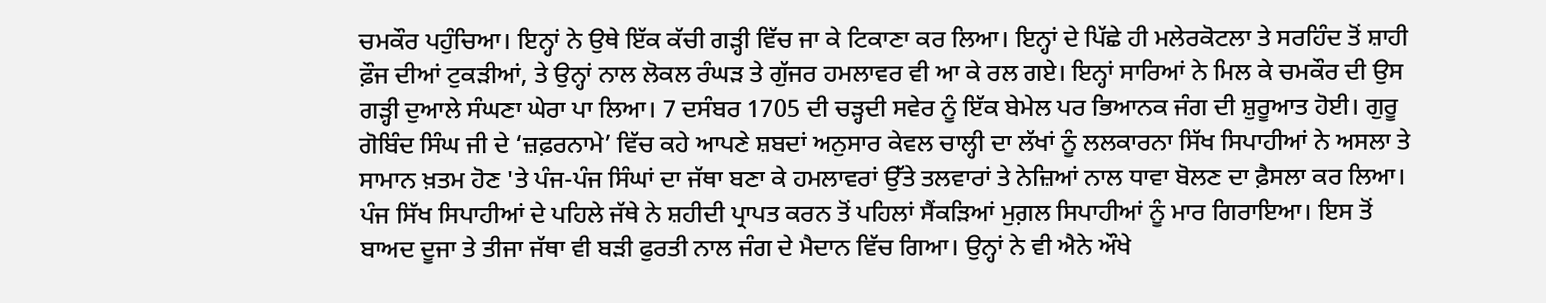ਚਮਕੌਰ ਪਹੁੰਚਿਆ। ਇਨ੍ਹਾਂ ਨੇ ਉਥੇ ਇੱਕ ਕੱਚੀ ਗੜ੍ਹੀ ਵਿੱਚ ਜਾ ਕੇ ਟਿਕਾਣਾ ਕਰ ਲਿਆ। ਇਨ੍ਹਾਂ ਦੇ ਪਿੱਛੇ ਹੀ ਮਲੇਰਕੋਟਲਾ ਤੇ ਸਰਹਿੰਦ ਤੋਂ ਸ਼ਾਹੀ ਫ਼ੌਜ ਦੀਆਂ ਟੁਕੜੀਆਂ, ਤੇ ਉਨ੍ਹਾਂ ਨਾਲ ਲੋਕਲ ਰੰਘੜ ਤੇ ਗੁੱਜਰ ਹਮਲਾਵਰ ਵੀ ਆ ਕੇ ਰਲ ਗਏ। ਇਨ੍ਹਾਂ ਸਾਰਿਆਂ ਨੇ ਮਿਲ ਕੇ ਚਮਕੌਰ ਦੀ ਉਸ ਗੜ੍ਹੀ ਦੁਆਲੇ ਸੰਘਣਾ ਘੇਰਾ ਪਾ ਲਿਆ। 7 ਦਸੰਬਰ 1705 ਦੀ ਚੜ੍ਹਦੀ ਸਵੇਰ ਨੂੰ ਇੱਕ ਬੇਮੇਲ ਪਰ ਭਿਆਨਕ ਜੰਗ ਦੀ ਸ਼ੁਰੂਆਤ ਹੋਈ। ਗੁਰੂ ਗੋਬਿੰਦ ਸਿੰਘ ਜੀ ਦੇ ‘ਜ਼ਫ਼ਰਨਾਮੇ’ ਵਿੱਚ ਕਹੇ ਆਪਣੇ ਸ਼ਬਦਾਂ ਅਨੁਸਾਰ ਕੇਵਲ ਚਾਲ੍ਹੀ ਦਾ ਲੱਖਾਂ ਨੂੰ ਲਲਕਾਰਨਾ ਸਿੱਖ ਸਿਪਾਹੀਆਂ ਨੇ ਅਸਲਾ ਤੇ ਸਾਮਾਨ ਖ਼ਤਮ ਹੋਣ 'ਤੇ ਪੰਜ-ਪੰਜ ਸਿੰਘਾਂ ਦਾ ਜੱਥਾ ਬਣਾ ਕੇ ਹਮਲਾਵਰਾਂ ਉੱਤੇ ਤਲਵਾਰਾਂ ਤੇ ਨੇਜ਼ਿਆਂ ਨਾਲ ਧਾਵਾ ਬੋਲਣ ਦਾ ਫ਼ੈਸਲਾ ਕਰ ਲਿਆ। ਪੰਜ ਸਿੱਖ ਸਿਪਾਹੀਆਂ ਦੇ ਪਹਿਲੇ ਜੱਥੇ ਨੇ ਸ਼ਹੀਦੀ ਪ੍ਰਾਪਤ ਕਰਨ ਤੋਂ ਪਹਿਲਾਂ ਸੈਂਕੜਿਆਂ ਮੁਗ਼ਲ ਸਿਪਾਹੀਆਂ ਨੂੰ ਮਾਰ ਗਿਰਾਇਆ। ਇਸ ਤੋਂ ਬਾਅਦ ਦੂਜਾ ਤੇ ਤੀਜਾ ਜੱਥਾ ਵੀ ਬੜੀ ਫੁਰਤੀ ਨਾਲ ਜੰਗ ਦੇ ਮੈਦਾਨ ਵਿੱਚ ਗਿਆ। ਉਨ੍ਹਾਂ ਨੇ ਵੀ ਐਨੇ ਔਖੇ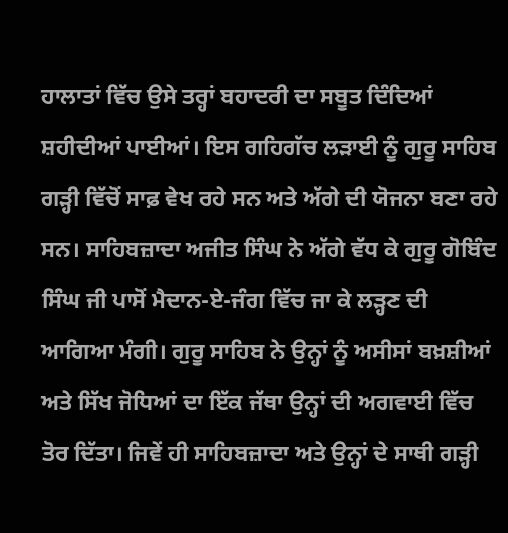ਹਾਲਾਤਾਂ ਵਿੱਚ ਉਸੇ ਤਰ੍ਹਾਂ ਬਹਾਦਰੀ ਦਾ ਸਬੂਤ ਦਿੰਦਿਆਂ ਸ਼ਹੀਦੀਆਂ ਪਾਈਆਂ। ਇਸ ਗਹਿਗੱਚ ਲੜਾਈ ਨੂੰ ਗੁਰੂ ਸਾਹਿਬ ਗੜ੍ਹੀ ਵਿੱਚੋਂ ਸਾਫ਼ ਵੇਖ ਰਹੇ ਸਨ ਅਤੇ ਅੱਗੇ ਦੀ ਯੋਜਨਾ ਬਣਾ ਰਹੇ ਸਨ। ਸਾਹਿਬਜ਼ਾਦਾ ਅਜੀਤ ਸਿੰਘ ਨੇ ਅੱਗੇ ਵੱਧ ਕੇ ਗੁਰੂ ਗੋਬਿੰਦ ਸਿੰਘ ਜੀ ਪਾਸੋਂ ਮੈਦਾਨ-ਏ-ਜੰਗ ਵਿੱਚ ਜਾ ਕੇ ਲੜ੍ਹਣ ਦੀ ਆਗਿਆ ਮੰਗੀ। ਗੁਰੂ ਸਾਹਿਬ ਨੇ ਉਨ੍ਹਾਂ ਨੂੰ ਅਸੀਸਾਂ ਬਖ਼ਸ਼ੀਆਂ ਅਤੇ ਸਿੱਖ ਜੋਧਿਆਂ ਦਾ ਇੱਕ ਜੱਥਾ ਉਨ੍ਹਾਂ ਦੀ ਅਗਵਾਈ ਵਿੱਚ ਤੋਰ ਦਿੱਤਾ। ਜਿਵੇਂ ਹੀ ਸਾਹਿਬਜ਼ਾਦਾ ਅਤੇ ਉਨ੍ਹਾਂ ਦੇ ਸਾਥੀ ਗੜ੍ਹੀ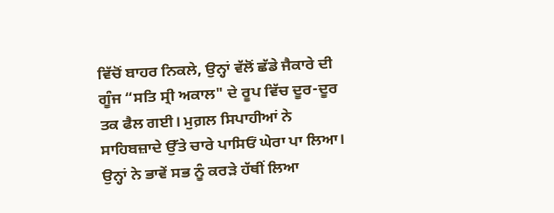ਵਿੱਚੋਂ ਬਾਹਰ ਨਿਕਲੇ, ਉਨ੍ਹਾਂ ਵੱਲੋਂ ਛੱਡੇ ਜੈਕਾਰੇ ਦੀ ਗੂੰਜ “ਸਤਿ ਸ੍ਰੀ ਅਕਾਲ" ਦੇ ਰੂਪ ਵਿੱਚ ਦੂਰ-ਦੂਰ ਤਕ ਫੈਲ ਗਈ। ਮੁਗ਼ਲ ਸਿਪਾਹੀਆਂ ਨੇ ਸਾਹਿਬਜ਼ਾਦੇ ਉੱਤੇ ਚਾਰੇ ਪਾਸਿਓਂ ਘੇਰਾ ਪਾ ਲਿਆ। ਉਨ੍ਹਾਂ ਨੇ ਭਾਵੇਂ ਸਭ ਨੂੰ ਕਰੜੇ ਹੱਥੀਂ ਲਿਆ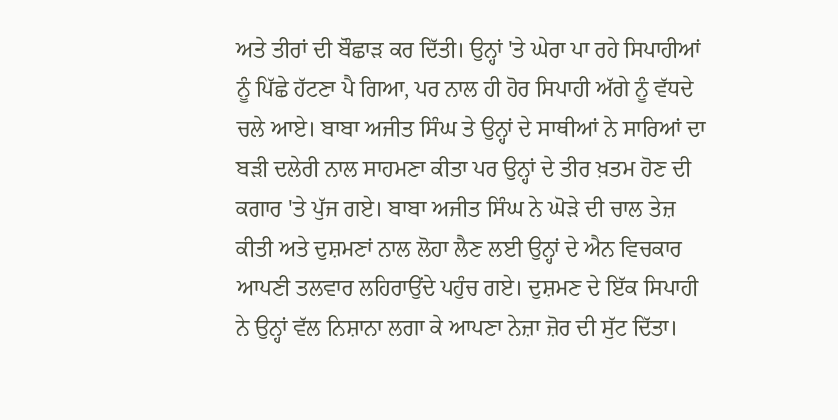ਅਤੇ ਤੀਰਾਂ ਦੀ ਬੌਛਾੜ ਕਰ ਦਿੱਤੀ। ਉਨ੍ਹਾਂ 'ਤੇ ਘੇਰਾ ਪਾ ਰਹੇ ਸਿਪਾਹੀਆਂ ਨੂੰ ਪਿੱਛੇ ਹੱਟਣਾ ਪੈ ਗਿਆ, ਪਰ ਨਾਲ ਹੀ ਹੋਰ ਸਿਪਾਹੀ ਅੱਗੇ ਨੂੰ ਵੱਧਦੇ ਚਲੇ ਆਏ। ਬਾਬਾ ਅਜੀਤ ਸਿੰਘ ਤੇ ਉਨ੍ਹਾਂ ਦੇ ਸਾਥੀਆਂ ਨੇ ਸਾਰਿਆਂ ਦਾ ਬੜੀ ਦਲੇਰੀ ਨਾਲ ਸਾਹਮਣਾ ਕੀਤਾ ਪਰ ਉਨ੍ਹਾਂ ਦੇ ਤੀਰ ਖ਼ਤਮ ਹੋਣ ਦੀ ਕਗਾਰ 'ਤੇ ਪੁੱਜ ਗਏ। ਬਾਬਾ ਅਜੀਤ ਸਿੰਘ ਨੇ ਘੋੜੇ ਦੀ ਚਾਲ ਤੇਜ਼ ਕੀਤੀ ਅਤੇ ਦੁਸ਼ਮਣਾਂ ਨਾਲ ਲੋਹਾ ਲੈਣ ਲਈ ਉਨ੍ਹਾਂ ਦੇ ਐਨ ਵਿਚਕਾਰ ਆਪਣੀ ਤਲਵਾਰ ਲਹਿਰਾਉਂਦੇ ਪਹੁੰਚ ਗਏ। ਦੁਸ਼ਮਣ ਦੇ ਇੱਕ ਸਿਪਾਹੀ ਨੇ ਉਨ੍ਹਾਂ ਵੱਲ ਨਿਸ਼ਾਨਾ ਲਗਾ ਕੇ ਆਪਣਾ ਨੇਜ਼ਾ ਜ਼ੋਰ ਦੀ ਸੁੱਟ ਦਿੱਤਾ।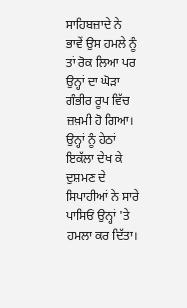ਸਾਹਿਬਜ਼ਾਦੇ ਨੇ ਭਾਵੇਂ ਉਸ ਹਮਲੇ ਨੂੰ ਤਾਂ ਰੋਕ ਲਿਆ ਪਰ ਉਨ੍ਹਾਂ ਦਾ ਘੋੜਾ ਗੰਭੀਰ ਰੂਪ ਵਿੱਚ ਜ਼ਖ਼ਮੀ ਹੋ ਗਿਆ। ਉਨ੍ਹਾਂ ਨੂੰ ਹੇਠਾਂ ਇਕੱਲਾ ਦੇਖ ਕੇ ਦੁਸ਼ਮਣ ਦੇ ਸਿਪਾਹੀਆਂ ਨੇ ਸਾਰੇ ਪਾਸਿਓਂ ਉਨ੍ਹਾਂ 'ਤੇ ਹਮਲਾ ਕਰ ਦਿੱਤਾ।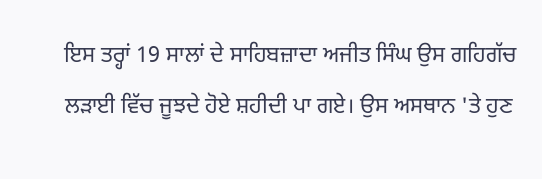ਇਸ ਤਰ੍ਹਾਂ 19 ਸਾਲਾਂ ਦੇ ਸਾਹਿਬਜ਼ਾਦਾ ਅਜੀਤ ਸਿੰਘ ਉਸ ਗਹਿਗੱਚ ਲੜਾਈ ਵਿੱਚ ਜੂਝਦੇ ਹੋਏ ਸ਼ਹੀਦੀ ਪਾ ਗਏ। ਉਸ ਅਸਥਾਨ 'ਤੇ ਹੁਣ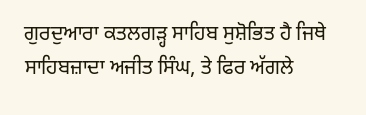ਗੁਰਦੁਆਰਾ ਕਤਲਗੜ੍ਹ ਸਾਹਿਬ ਸੁਸ਼ੋਭਿਤ ਹੈ ਜਿਥੇ ਸਾਹਿਬਜ਼ਾਦਾ ਅਜੀਤ ਸਿੰਘ, ਤੇ ਫਿਰ ਅੱਗਲੇ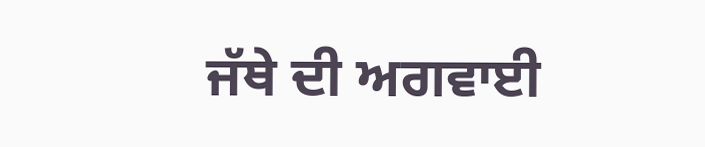ਜੱਥੇ ਦੀ ਅਗਵਾਈ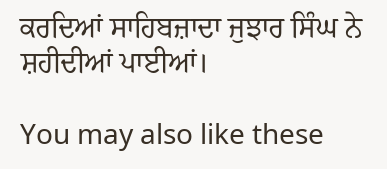ਕਰਦਿਆਂ ਸਾਹਿਬਜ਼ਾਦਾ ਜੁਝਾਰ ਸਿੰਘ ਨੇ ਸ਼ਹੀਦੀਆਂ ਪਾਈਆਂ।

You may also like these